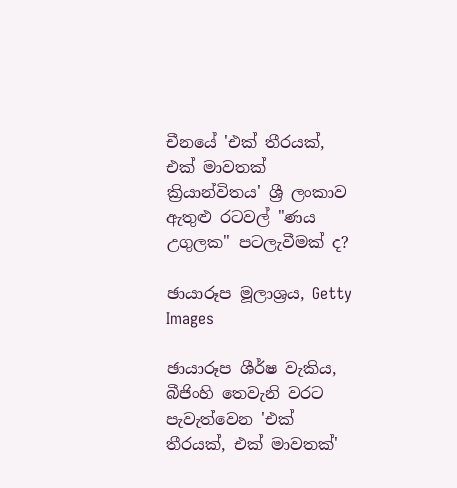චීනයේ 'එක් තීරයක්, එක් මාවතක් ක්‍රියාන්විතය' ශ්‍රී ලංකාව ඇතුළු රටවල් "ණය උගුලක" පටලැවීමක් ද?

ඡායාරූප මූලාශ්‍රය, Getty Images

ඡායාරූප ශීර්ෂ වැකිය, බීජිංහි තෙවැනි වරට පැවැත්වෙන 'එක් තීරයක්, එක් මාවතක්'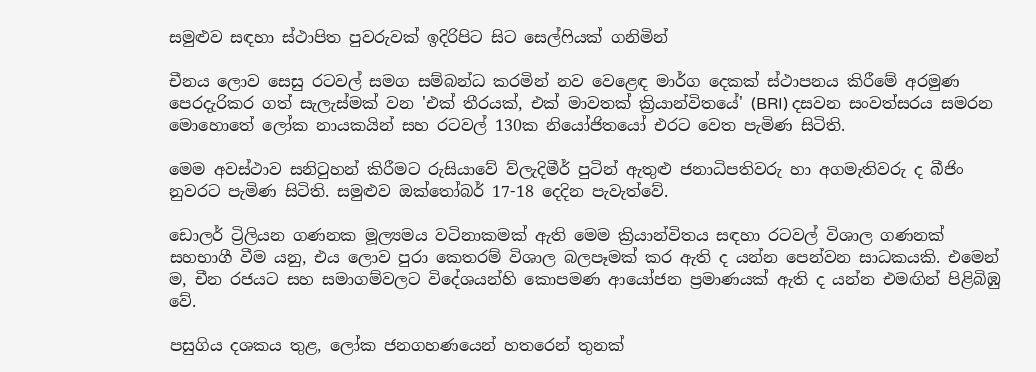සමුළුව සඳහා ස්ථාපිත පුවරුවක් ඉදිරිපිට සිට සෙල්ෆියක් ගනිමින්

චීනය ලොව සෙසු රටවල් සමග සම්බන්ධ කරමින් නව වෙළෙඳ මාර්ග දෙකක් ස්ථාපනය කිරීමේ අරමුණ පෙරදැරිකර ගත් සැලැස්මක් වන 'එක් තීරයක්, එක් මාවතක් ක්‍රියාන්විතයේ' (BRI) දසවන සංවත්සරය සමරන මොහොතේ ලෝක නායකයින් සහ රටවල් 130ක නියෝජිතයෝ එරට වෙත පැමිණ සිටිති.

මෙම අවස්ථාව සනිටුහන් කිරීමට රුසියාවේ ව්ලැදිමීර් පුටින් ඇතුළු ජනාධිපතිවරු හා අගමැතිවරු ද බීජිං නුවරට පැමිණ සිටිති. සමුළුව ඔක්තෝබර් 17-18 දෙදින පැවැත්වේ.

ඩොලර් ට්‍රිලියන ගණනක මූල්‍යමය වටිනාකමක් ඇති මෙම ක්‍රියාන්විතය සඳහා රටවල් විශාල ගණනක් සහභාගී වීම යනු, එය ලොව පුරා කෙතරම් විශාල බලපෑමක් කර ඇති ද යන්න පෙන්වන සාධකයකි. එමෙන් ම, චීන රජයට සහ සමාගම්වලට විදේශයන්හි කොපමණ ආයෝජන ප්‍රමාණයක් ඇති ද යන්න එමඟින් පිළිබිඹු වේ.

පසුගිය දශකය තුළ, ලෝක ජනගහණයෙන් හතරෙන් තුනක්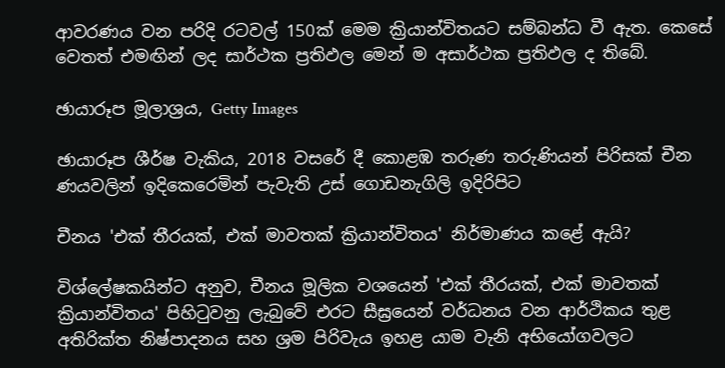ආවරණය වන පරිදි රටවල් 150ක් මෙම ක්‍රියාන්විතයට සම්බන්ධ වී ඇත. කෙසේ වෙතත් එමඟින් ලද සාර්ථක ප්‍රතිඵල මෙන් ම අසාර්ථක ප්‍රතිඵල ද තිබේ.

ඡායාරූප මූලාශ්‍රය, Getty Images

ඡායාරූප ශීර්ෂ වැකිය, 2018 වසරේ දී කොළඹ තරුණ තරුණියන් පිරිසක් චීන ණයවලින් ඉදිකෙරෙමින් පැවැති උස් ගොඩනැගිලි ඉදිරිපිට

චීනය 'එක් තීරයක්, එක් මාවතක් ක්‍රියාන්විතය' නිර්මාණය කළේ ඇයි?

විශ්ලේෂකයින්ට අනුව, චීනය මූලික වශයෙන් 'එක් තීරයක්, එක් මාවතක් ක්‍රියාන්විතය' පිහිටුවනු ලැබුවේ එරට සීඝ්‍රයෙන් වර්ධනය වන ආර්ථිකය තුළ අතිරික්ත නිෂ්පාදනය සහ ශ්‍රම පිරිවැය ඉහළ යාම වැනි අභියෝගවලට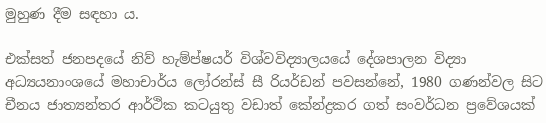මුහුණ දීම සඳහා ය.

එක්සත් ජනපදයේ නිව් හැම්ප්ෂයර් විශ්වවිද්‍යාලයයේ දේශපාලන විද්‍යා අධ්‍යයනාංශයේ මහාචාර්ය ලෝරන්ස් සී රියර්ඩන් පවසන්නේ, 1980 ගණන්වල සිට චීනය ජාත්‍යන්තර ආර්ථික කටයුතු වඩාත් කේන්ද්‍රකර ගත් සංවර්ධන ප්‍රවේශයක්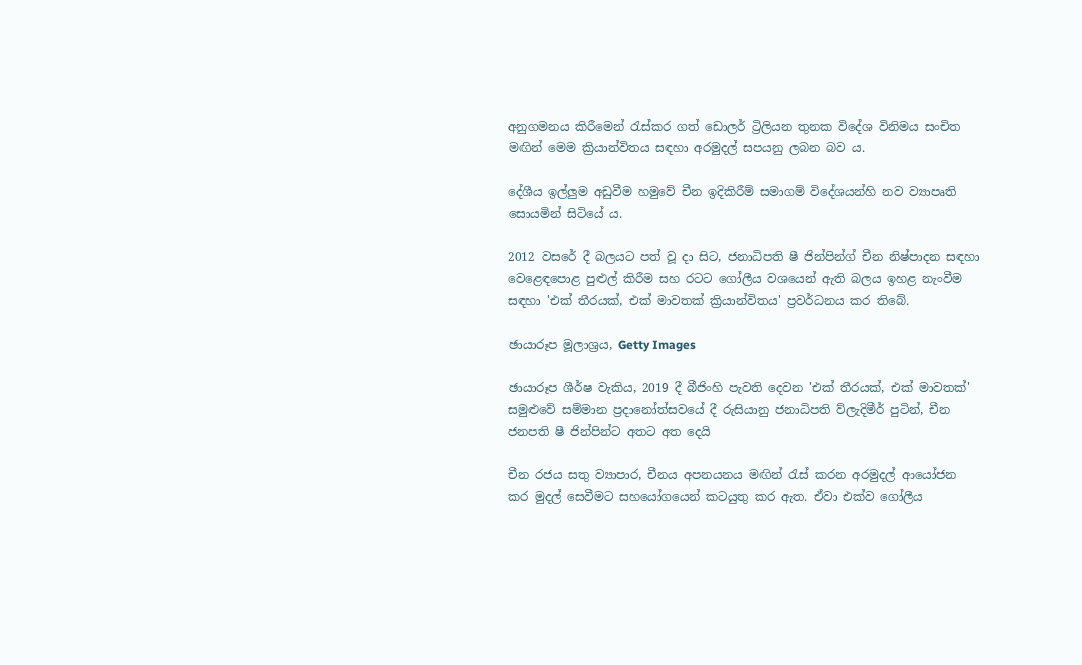අනුගමනය කිරීමෙන් රැස්කර ගත් ඩොලර් ට්‍රිලියන තුනක විදේශ විනිමය සංචිත මඟින් මෙම ක්‍රියාන්විතය සඳහා අරමුදල් සපයනු ලබන බව ය.

දේශීය ඉල්ලුම අඩුවීම හමුවේ චීන ඉදිකිරීම් සමාගම් විදේශයන්හි නව ව්‍යාපෘති සොයමින් සිටියේ ය.

2012 වසරේ දී බලයට පත් වූ දා සිට, ජනාධිපති ෂී ජින්පින්ග් චීන නිෂ්පාදන සඳහා වෙළෙඳපොළ පුළුල් කිරීම සහ රටට ගෝලීය වශයෙන් ඇති බලය ඉහළ නැංවීම සඳහා 'එක් තීරයක්, එක් මාවතක් ක්‍රියාන්විතය' ප්‍රවර්ධනය කර තිබේ.

ඡායාරූප මූලාශ්‍රය, Getty Images

ඡායාරූප ශීර්ෂ වැකිය, 2019 දී බීජිංහි පැවති දෙවන 'එක් තීරයක්, එක් මාවතක්' සමුළුවේ සම්මාන ප්‍රදානෝත්සවයේ දී රුසියානු ජනාධිපති ව්ලැදිමීර් පුටින්, චීන ජනපති ෂී ජින්පින්ට අතට අත දෙයි

චීන රජය සතු ව්‍යාපාර, චීනය අපනයනය මඟින් රැස් කරන අරමුදල් ආයෝජන කර මුදල් සෙවීමට සහයෝගයෙන් කටයුතු කර ඇත. ඒවා එක්ව ගෝලීය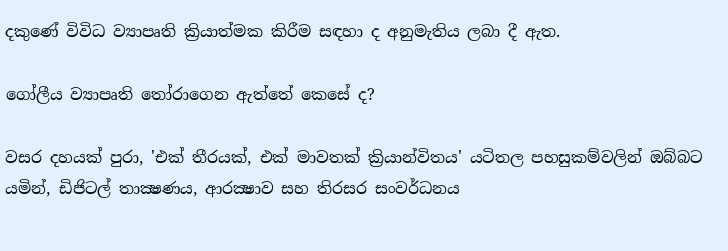දකුණේ විවිධ ව්‍යාපෘති ක්‍රියාත්මක කිරීම සඳහා ද අනුමැතිය ලබා දී ඇත.

ගෝලීය ව්‍යාපෘති තෝරාගෙන ඇත්තේ කෙසේ ද?

වසර දහයක් පුරා, 'එක් තීරයක්, එක් මාවතක් ක්‍රියාන්විතය' යටිතල පහසුකම්වලින් ඔබ්බට යමින්, ඩිජිටල් තාක්‍ෂණය, ආරක්‍ෂාව සහ තිරසර සංවර්ධනය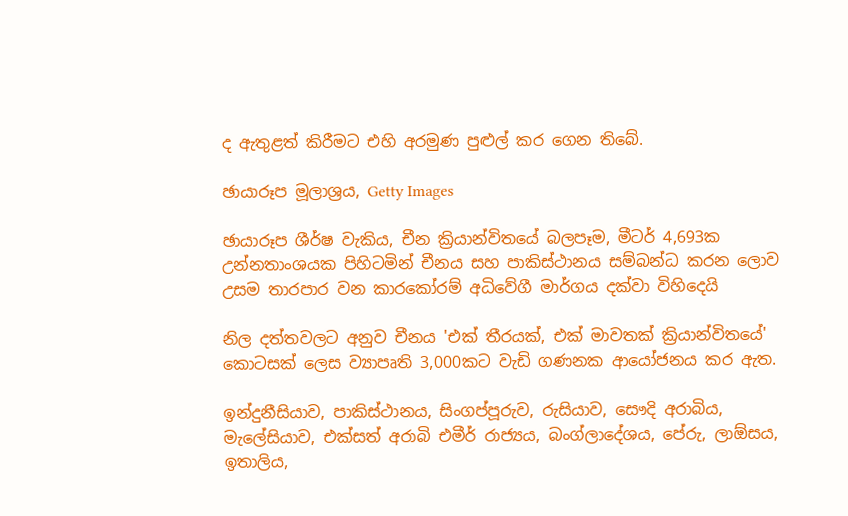ද ඇතුළත් කිරීමට එහි අරමුණ පුළුල් කර ගෙන තිබේ.

ඡායාරූප මූලාශ්‍රය, Getty Images

ඡායාරූප ශීර්ෂ වැකිය, චීන ක්‍රියාන්විතයේ බලපෑම, මීටර් 4,693ක උන්නතාංශයක පිහිටමින් චීනය සහ පාකිස්ථානය සම්බන්ධ කරන ලොව උසම තාරපාර වන කාරකෝරම් අධිවේගී මාර්ගය දක්වා විහිදෙයි

නිල දත්තවලට අනුව චීනය 'එක් තීරයක්, එක් මාවතක් ක්‍රියාන්විතයේ' කොටසක් ලෙස ව්‍යාපෘති 3,000කට වැඩි ගණනක ආයෝජනය කර ඇත.

ඉන්දුනීසියාව, පාකිස්ථානය, සිංගප්පූරුව, රුසියාව, සෞදි අරාබිය, මැලේසියාව, එක්සත් අරාබි එමීර් රාජ්‍යය, බංග්ලාදේශය, පේරු, ලාඕසය, ඉතාලිය,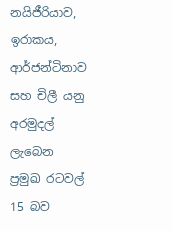නයිජීරියාව, ඉරාකය, ආර්ජන්ටිනාව සහ චිලී යනු අරමුදල් ලැබෙන ප්‍රමුඛ රටවල් 15 බව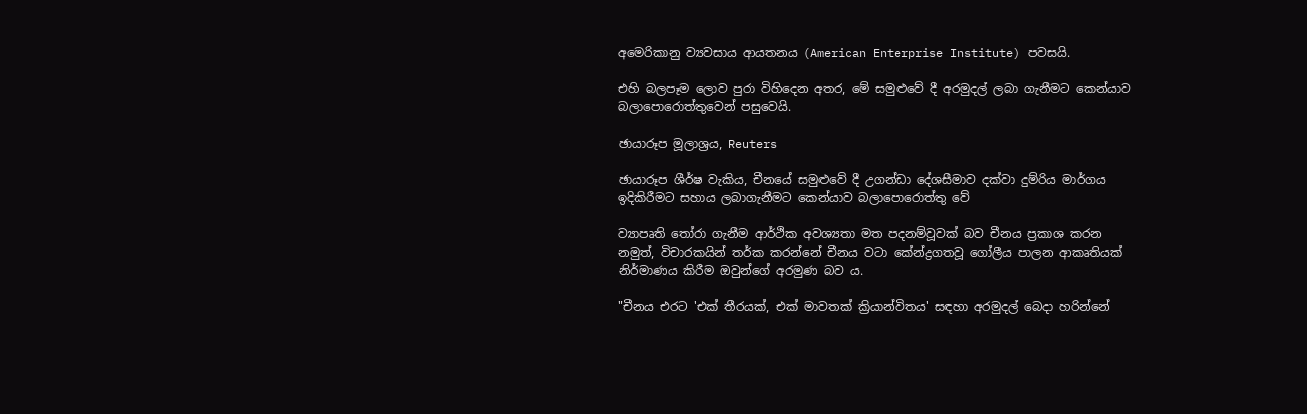අමෙරිකානු ව්‍යවසාය ආයතනය (American Enterprise Institute) පවසයි.

එහි බලපෑම ලොව පුරා විහිදෙන අතර, මේ සමුළුවේ දී අරමුදල් ලබා ගැනීමට කෙන්යාව බලාපොරොත්තුවෙන් පසුවෙයි.

ඡායාරූප මූලාශ්‍රය, Reuters

ඡායාරූප ශීර්ෂ වැකිය, චීනයේ සමුළුවේ දී උගන්ඩා දේශසීමාව දක්වා දුම්රිය මාර්ගය ඉදිකිරීමට සහාය ලබාගැනීමට කෙන්යාව බලාපොරොත්තු වේ

ව්‍යාපෘති තෝරා ගැනීම ආර්ථික අවශ්‍යතා මත පදනම්වූවක් බව චීනය ප්‍රකාශ කරන නමුත්, විචාරකයින් තර්ක කරන්නේ චීනය වටා කේන්ද්‍රගතවූ ගෝලීය පාලන ආකෘතියක් නිර්මාණය කිරීම ඔවුන්ගේ අරමුණ බව ය.

"චීනය එරට 'එක් තීරයක්, එක් මාවතක් ක්‍රියාන්විතය' සඳහා අරමුදල් බෙදා හරින්නේ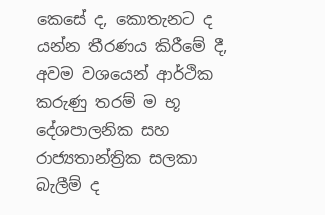කෙසේ ද, කොතැනට ද යන්න තීරණය කිරීමේ දී, අවම වශයෙන් ආර්ථික කරුණු තරම් ම භූ දේශපාලනික සහ රාජ්‍යතාන්ත්‍රික සලකා බැලීම් ද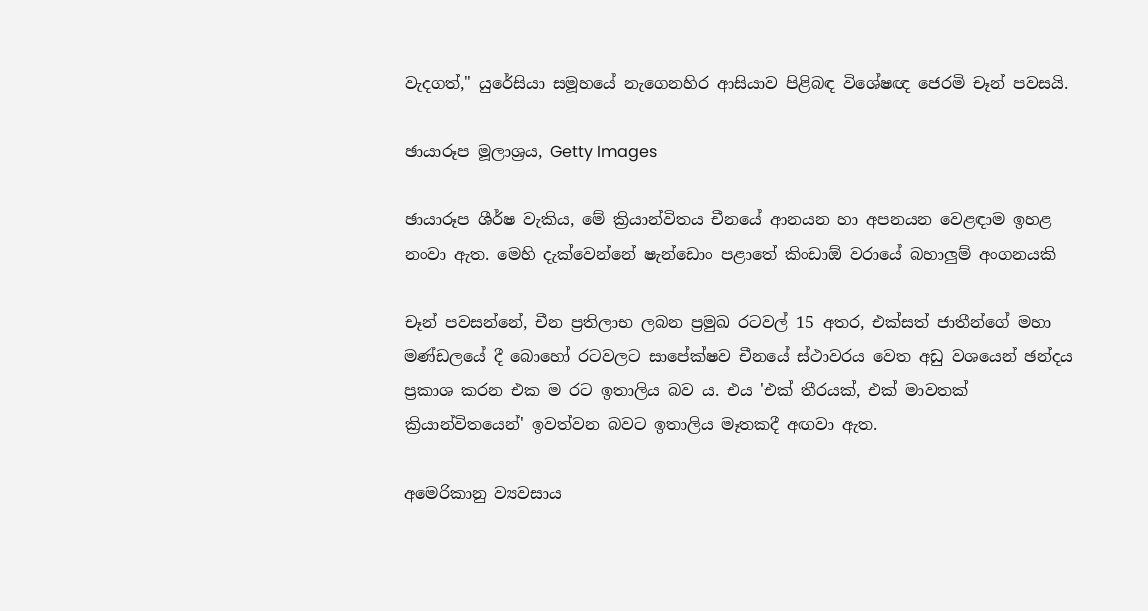වැදගත්," යුරේසියා සමූහයේ නැගෙනහිර ආසියාව පිළිබඳ විශේෂඥ ජෙරමි චෑන් පවසයි.

ඡායාරූප මූලාශ්‍රය, Getty Images

ඡායාරූප ශීර්ෂ වැකිය, මේ ක්‍රියාන්විතය චීනයේ ආනයන හා අපනයන වෙළඳාම ඉහළ නංවා ඇත. මෙහි දැක්වෙන්නේ ෂැන්ඩොං පළාතේ කිංඩාඕ වරායේ බහාලුම් අංගනයකි

චෑන් පවසන්නේ, චීන ප්‍රතිලාභ ලබන ප්‍රමුඛ රටවල් 15 අතර, එක්සත් ජාතීන්ගේ මහා මණ්ඩලයේ දී බොහෝ රටවලට සාපේක්ෂව චීනයේ ස්ථාවරය වෙත අඩු වශයෙන් ඡන්දය ප්‍රකාශ කරන එක ම රට ඉතාලිය බව ය. එය 'එක් තීරයක්, එක් මාවතක් ක්‍රියාන්විතයෙන්' ඉවත්වන බවට ඉතාලිය මෑතකදී අඟවා ඇත.

අමෙරිකානු ව්‍යවසාය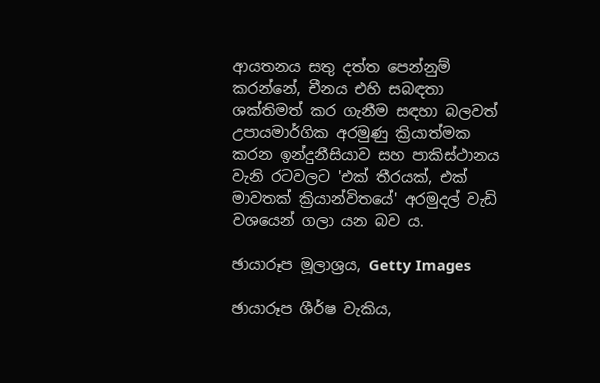ආයතනය සතු දත්ත පෙන්නුම් කරන්නේ, චීනය එහි සබඳතා ශක්තිමත් කර ගැනීම සඳහා බලවත් උපායමාර්ගික අරමුණු ක්‍රියාත්මක කරන ඉන්දුනීසියාව සහ පාකිස්ථානය වැනි රටවලට 'එක් තීරයක්, එක් මාවතක් ක්‍රියාන්විතයේ' අරමුදල් වැඩි වශයෙන් ගලා යන බව ය.

ඡායාරූප මූලාශ්‍රය, Getty Images

ඡායාරූප ශීර්ෂ වැකිය,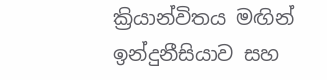ක්‍රියාන්විතය මඟින් ඉන්දුනීසියාව සහ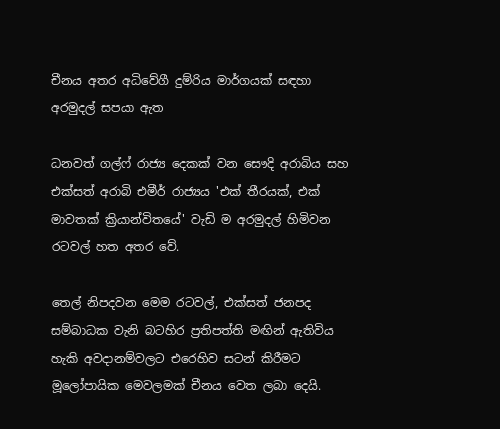චීනය අතර අධිවේගී දුම්රිය මාර්ගයක් සඳහා අරමුදල් සපයා ඇත

ධනවත් ගල්ෆ් රාජ්‍ය දෙකක් වන සෞදි අරාබිය සහ එක්සත් අරාබි එමීර් රාජ්‍යය 'එක් තීරයක්, එක් මාවතක් ක්‍රියාන්විතයේ' වැඩි ම අරමුදල් හිමිවන රටවල් හත අතර වේ.

තෙල් නිපදවන මෙම රටවල්, එක්සත් ජනපද සම්බාධක වැනි බටහිර ප්‍රතිපත්ති මඟින් ඇතිවිය හැකි අවදානම්වලට එරෙහිව සටන් කිරීමට මූලෝපායික මෙවලමක් චීනය වෙත ලබා දෙයි.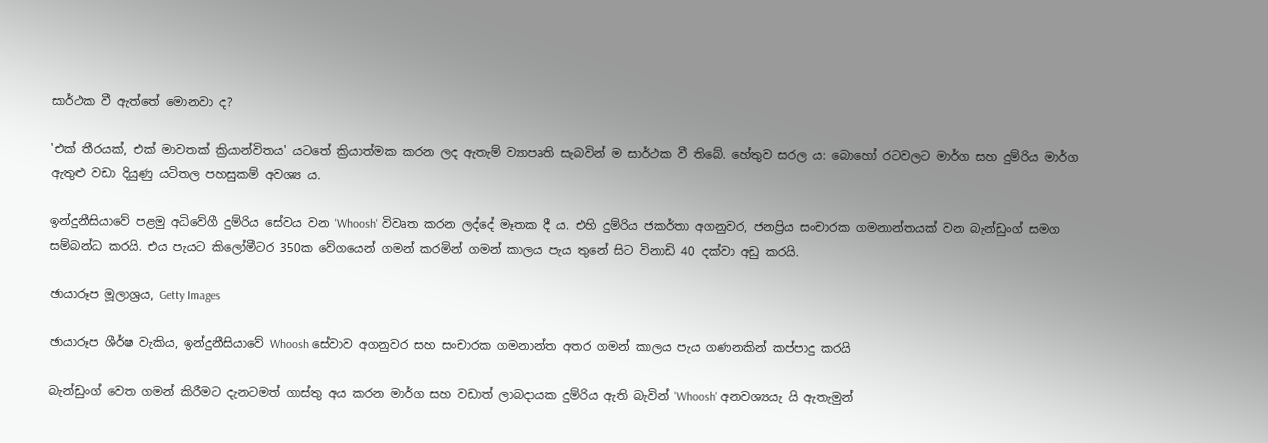සාර්ථක වී ඇත්තේ මොනවා ද?

'එක් තීරයක්, එක් මාවතක් ක්‍රියාන්විතය' යටතේ ක්‍රියාත්මක කරන ලද ඇතැම් ව්‍යාපෘති සැබවින් ම සාර්ථක වී තිබේ. හේතුව සරල ය: බොහෝ රටවලට මාර්ග සහ දුම්රිය මාර්ග ඇතුළු වඩා දියුණු යටිතල පහසුකම් අවශ්‍ය ය.

ඉන්දුනීසියාවේ පළමු අධිවේගී දුම්රිය සේවය වන 'Whoosh' විවෘත කරන ලද්දේ මෑතක දී ය. එහි දුම්රිය ජකර්තා අගනුවර, ජනප්‍රිය සංචාරක ගමනාන්තයක් වන බැන්ඩුංග් සමග සම්බන්ධ කරයි. එය පැයට කිලෝමීටර 350ක වේගයෙන් ගමන් කරමින් ගමන් කාලය පැය තුනේ සිට විනාඩි 40 දක්වා අඩු කරයි.

ඡායාරූප මූලාශ්‍රය, Getty Images

ඡායාරූප ශීර්ෂ වැකිය, ඉන්දුනීසියාවේ Whoosh සේවාව අගනුවර සහ සංචාරක ගමනාන්ත අතර ගමන් කාලය පැය ගණනකින් කප්පාදු කරයි

බැන්ඩුංග් වෙත ගමන් කිරීමට දැනටමත් ගාස්තු අය කරන මාර්ග සහ වඩාත් ලාබදායක දුම්රිය ඇති බැවින් 'Whoosh' අනවශ්‍යයැ යි ඇතැමුන්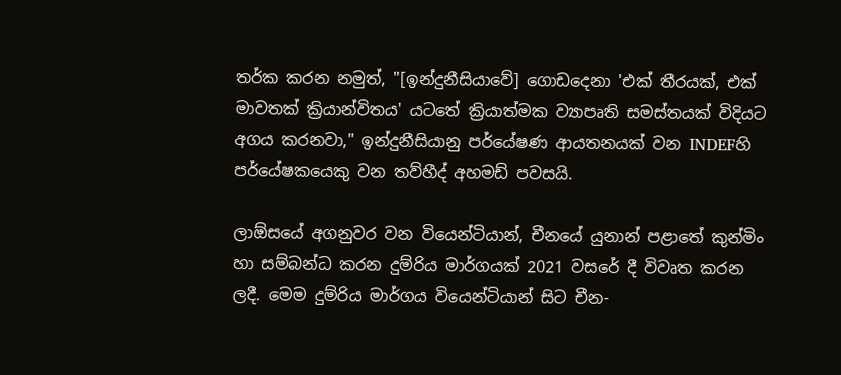තර්ක කරන නමුත්, "[ඉන්දුනීසියාවේ] ගොඩදෙනා 'එක් තීරයක්, එක් මාවතක් ක්‍රියාන්විතය' යටතේ ක්‍රියාත්මක ව්‍යාපෘති සමස්තයක් විදියට අගය කරනවා," ඉන්දුනීසියානු පර්යේෂණ ආයතනයක් වන INDEFහි පර්යේෂකයෙකු වන තව්හීද් අහමඩ් පවසයි.

ලාඕසයේ අගනුවර වන වියෙන්ටියාන්, චීනයේ යුනාන් පළාතේ කුන්මිං හා සම්බන්ධ කරන දුම්රිය මාර්ගයක් 2021 වසරේ දී විවෘත කරන ලදී. මෙම දුම්රිය මාර්ගය වියෙන්ටියාන් සිට චීන-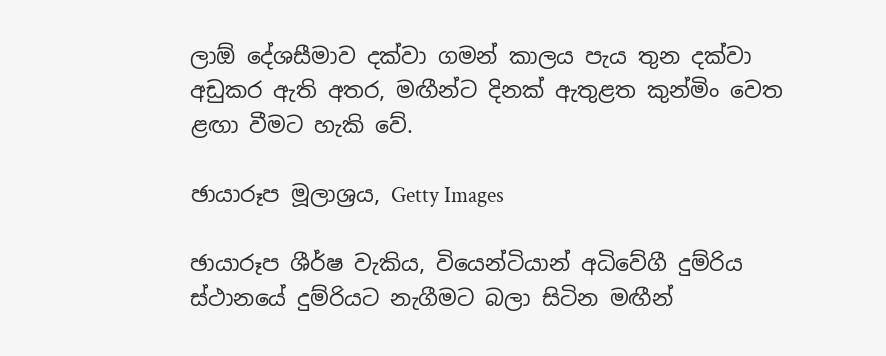ලාඕ දේශසීමාව දක්වා ගමන් කාලය පැය තුන දක්වා අඩුකර ඇති අතර, මඟීන්ට දිනක් ඇතුළත කුන්මිං වෙත ළඟා වීමට හැකි වේ.

ඡායාරූප මූලාශ්‍රය, Getty Images

ඡායාරූප ශීර්ෂ වැකිය, වියෙන්ටියාන් අධිවේගී දුම්රිය ස්ථානයේ දුම්රියට නැගීමට බලා සිටින මඟීන්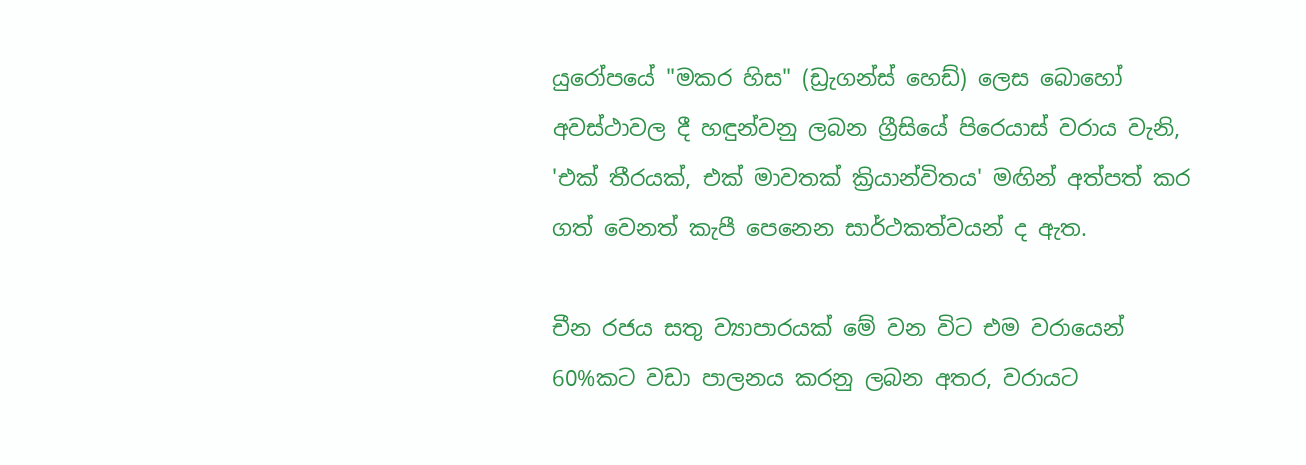යුරෝපයේ "මකර හිස" (ඩ්‍රැගන්ස් හෙඩ්) ලෙස බොහෝ අවස්ථාවල දී හඳුන්වනු ලබන ග්‍රීසියේ පිරෙයාස් වරාය වැනි, 'එක් තීරයක්, එක් මාවතක් ක්‍රියාන්විතය' මඟින් අත්පත් කර ගත් වෙනත් කැපී පෙනෙන සාර්ථකත්වයන් ද ඇත.

චීන රජය සතු ව්‍යාපාරයක් මේ වන විට එම වරායෙන් 60%කට වඩා පාලනය කරනු ලබන අතර, වරායට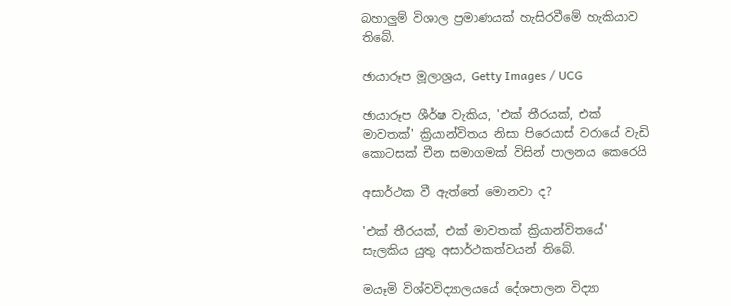බහාලුම් විශාල ප්‍රමාණයක් හැසිරවීමේ හැකියාව තිබේ.

ඡායාරූප මූලාශ්‍රය, Getty Images / UCG

ඡායාරූප ශීර්ෂ වැකිය, 'එක් තීරයක්, එක් මාවතක්' ක්‍රියාන්විතය නිසා පිරෙයාස් වරායේ වැඩි කොටසක් චීන සමාගමක් විසින් පාලනය කෙරෙයි

අසාර්ථක වී ඇත්තේ මොනවා ද?

'එක් තීරයක්, එක් මාවතක් ක්‍රියාන්විතයේ' සැලකිය යුතු අසාර්ථකත්වයන් තිබේ.

මයෑමි විශ්වවිද්‍යාලයයේ දේශපාලන විද්‍යා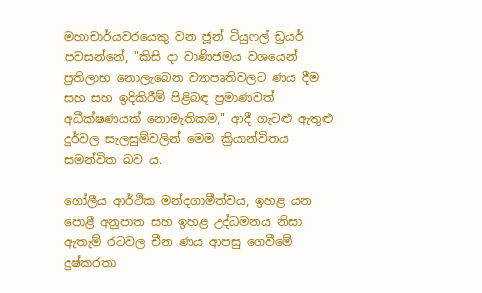මහාචාර්යවරයෙකු වන ජූන් ටියුෆල් ඩ්‍රයර් පවසන්නේ, "කිසි දා වාණිජමය වශයෙන් ප්‍රතිලාභ නොලැබෙන ව්‍යාපෘතිවලට ණය දීම සහ සහ ඉදිකිරීම් පිළිබඳ ප්‍රමාණවත් අධීක්ෂණයක් නොමැතිකම," ආදී ගැටළු ඇතුළු දුර්වල සැලසුම්වලින් මෙම ක්‍රියාන්විතය සමන්විත බව ය.

ගෝලීය ආර්ථික මන්දගාමීත්වය, ඉහළ යන පොළී අනුපාත සහ ඉහළ උද්ධමනය නිසා ඇතැම් රටවල චීන ණය ආපසු ගෙවීමේ දුෂ්කරතා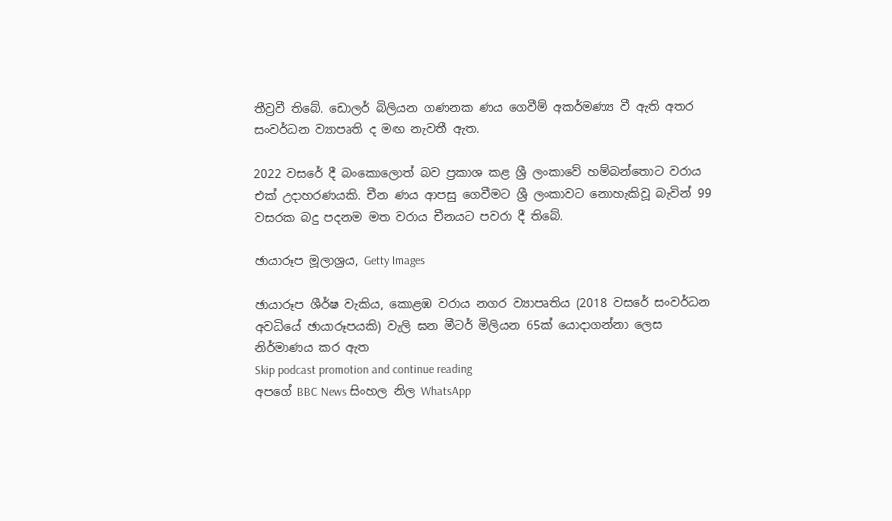තීව්‍රවී තිබේ. ඩොලර් බිලියන ගණනක ණය ගෙවීම් අකර්මණ්‍ය වී ඇති අතර සංවර්ධන ව්‍යාපෘති ද මඟ නැවතී ඇත.

2022 වසරේ දී බංකොලොත් බව ප්‍රකාශ කළ ශ්‍රී ලංකාවේ හම්බන්තොට වරාය එක් උදාහරණයකි. චීන ණය ආපසු ගෙවීමට ශ්‍රී ලංකාවට නොහැකිවූ බැවින් 99 වසරක බදු පදනම මත වරාය චීනයට පවරා දී තිබේ.

ඡායාරූප මූලාශ්‍රය, Getty Images

ඡායාරූප ශීර්ෂ වැකිය, කොළඹ වරාය නගර ව්‍යාපෘතිය (2018 වසරේ සංවර්ධන අවධියේ ඡායාරූපයකි) වැලි ඝන මීටර් මිලියන 65ක් යොදාගන්නා ලෙස නිර්මාණය කර ඇත
Skip podcast promotion and continue reading
අපගේ BBC News සිංහල නිල WhatsApp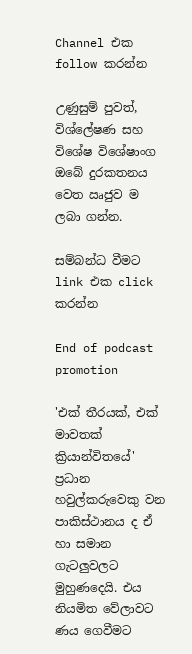Channel එක follow කරන්න

උණුසුම් පුවත්, විශ්ලේෂණ සහ විශේෂ විශේෂාංග ඔබේ දුරකතනය වෙත ඍජුව ම ලබා ගන්න.

සම්බන්ධ වීමට link එක click කරන්න

End of podcast promotion

'එක් තීරයක්, එක් මාවතක් ක්‍රියාන්විතයේ' ප්‍රධාන හවුල්කරුවෙකු වන පාකිස්ථානය ද ඒ හා සමාන ගැටලුවලට මුහුණදෙයි. එය නියමිත වේලාවට ණය ගෙවීමට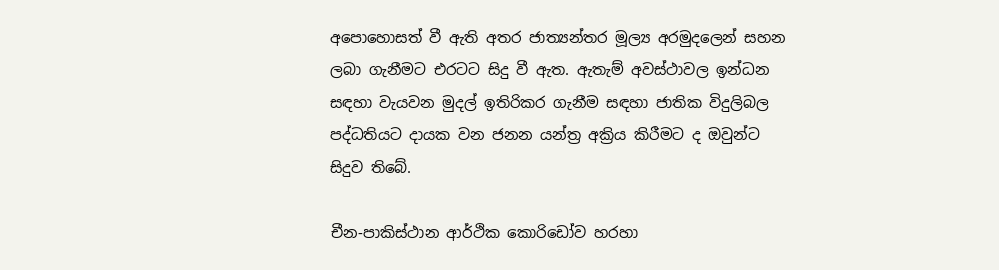අපොහොසත් වී ඇති අතර ජාත්‍යන්තර මූල්‍ය අරමුදලෙන් සහන ලබා ගැනීමට එරටට සිදු වී ඇත. ඇතැම් අවස්ථාවල ඉන්ධන සඳහා වැයවන මුදල් ඉතිරිකර ගැනීම සඳහා ජාතික විදුලිබල පද්ධතියට දායක වන ජනන යන්ත්‍ර අක්‍රිය කිරීමට ද ඔවුන්ට සිදුව තිබේ.

චීන-පාකිස්ථාන ආර්ථික කොරිඩෝව හරහා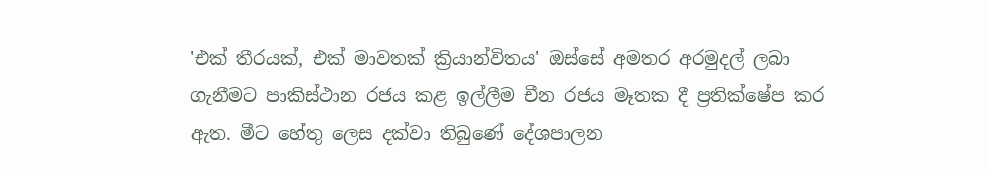'එක් තීරයක්, එක් මාවතක් ක්‍රියාන්විතය' ඔස්සේ අමතර අරමුදල් ලබා ගැනීමට පාකිස්ථාන රජය කළ ඉල්ලීම චීන රජය මෑතක දී ප්‍රතික්ෂේප කර ඇත. මීට හේතු ලෙස දක්වා තිබුණේ දේශපාලන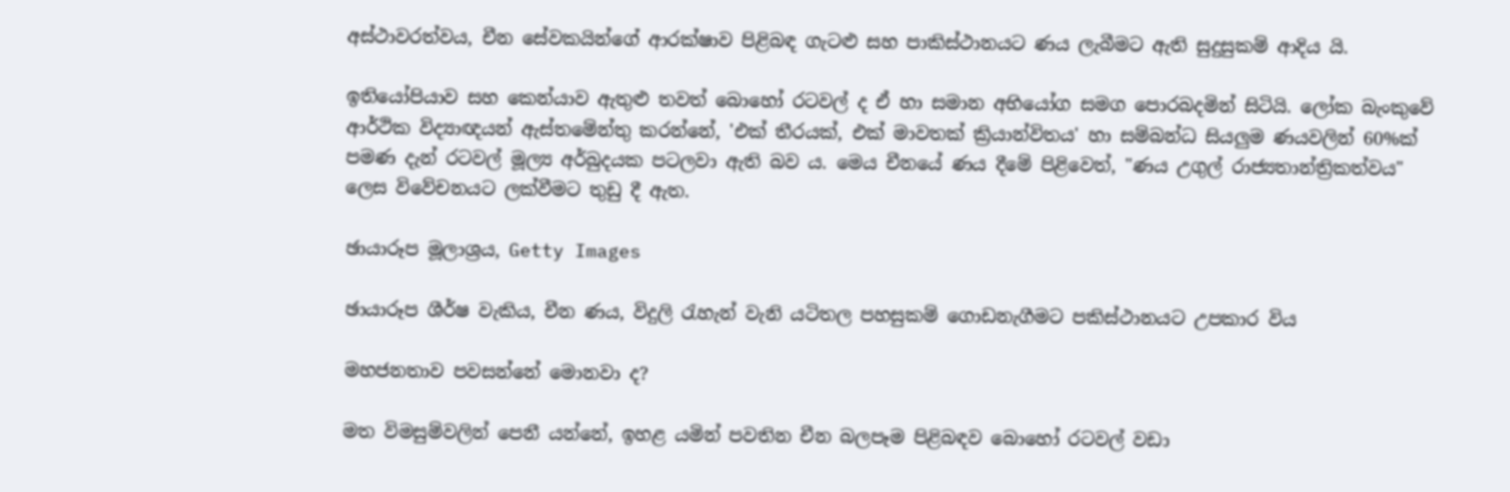අස්ථාවරත්වය, චීන සේවකයින්ගේ ආරක්ෂාව පිළිබඳ ගැටළු සහ පාකිස්ථානයට ණය ලැබීමට ඇති සුදුසුකම් ආදිය යි.

ඉතියෝපියාව සහ කෙන්යාව ඇතුළු තවත් බොහෝ රටවල් ද ඒ හා සමාන අභියෝග සමග පොරබදමින් සිටියි. ලෝක බැංකුවේ ආර්ථික විද්‍යාඥයන් ඇස්තමේන්තු කරන්නේ, 'එක් තීරයක්, එක් මාවතක් ක්‍රියාන්විතය' හා සම්බන්ධ සියලුම ණයවලින් 60%ක් පමණ දැන් රටවල් මූල්‍ය අර්බුදයක පටලවා ඇති බව ය. මෙය චීනයේ ණය දීමේ පිළිවෙත්, "ණය උගුල් රාජ්‍යතාන්ත්‍රිකත්වය" ලෙස විවේචනයට ලක්වීමට තුඩු දී ඇත.

ඡායාරූප මූලාශ්‍රය, Getty Images

ඡායාරූප ශීර්ෂ වැකිය, චීන ණය, විදුලි රැහැන් වැනි යටිතල පහසුකම් ගොඩනැගීමට පකිස්ථානයට උපකාර විය

මහජනතාව පවසන්නේ මොනවා ද?

මත විමසුම්වලින් පෙනී යන්නේ, ඉහළ යමින් පවතින චීන බලපෑම පිළිබඳව බොහෝ රටවල් වඩා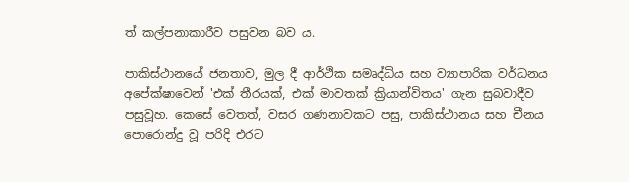ත් කල්පනාකාරීව පසුවන බව ය.

පාකිස්ථානයේ ජනතාව, මුල දී ආර්ථික සමෘද්ධිය සහ ව්‍යාපාරික වර්ධනය අපේක්ෂාවෙන් 'එක් තීරයක්, එක් මාවතක් ක්‍රියාන්විතය' ගැන සුබවාදීව පසුවූහ. කෙසේ වෙතත්, වසර ගණනාවකට පසු, පාකිස්ථානය සහ චීනය පොරොන්දු වූ පරිදි එරට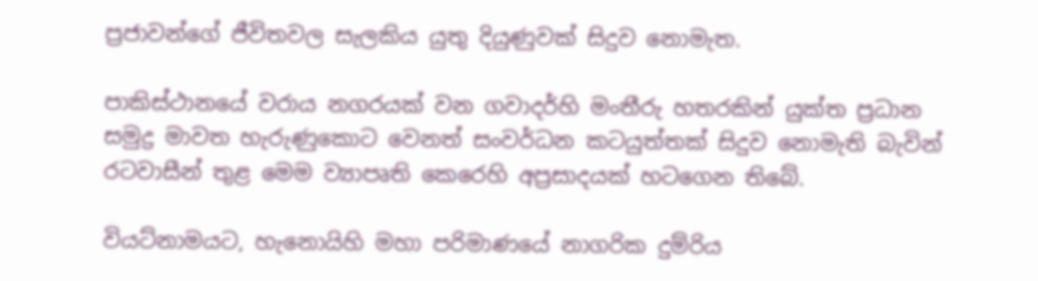ප්‍රජාවන්ගේ ජීවිතවල සැලකිය යුතු දියුණුවක් සිදුව නොමැත.

පාකිස්ථානයේ වරාය නගරයක් වන ගවාදර්හි මංතීරු හතරකින් යුක්ත ප්‍රධාන සමුද්‍ර මාවත හැරුණුකොට වෙනත් සංවර්ධන කටයුත්තක් සිදුව නොමැති බැවින් රටවාසීන් තුළ මෙම ව්‍යාපෘති කෙරෙහි අප්‍රසාදයක් හටගෙන තිබේ.

වියට්නාමයට, හැනොයිහි මහා පරිමාණයේ නාගරික දුම්රිය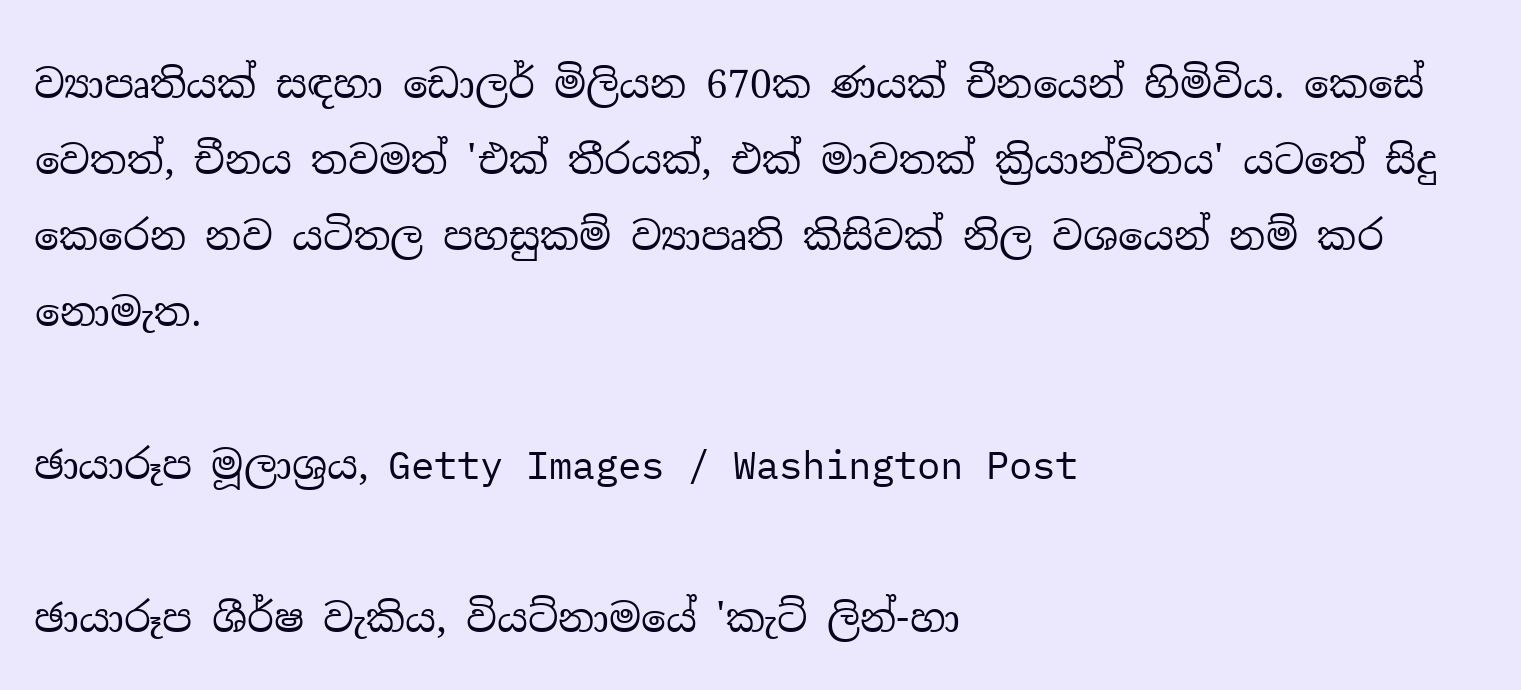ව්‍යාපෘතියක් සඳහා ඩොලර් මිලියන 670ක ණයක් චීනයෙන් හිමිවිය. කෙසේ වෙතත්, චීනය තවමත් 'එක් තීරයක්, එක් මාවතක් ක්‍රියාන්විතය' යටතේ සිදු කෙරෙන නව යටිතල පහසුකම් ව්‍යාපෘති කිසිවක් නිල වශයෙන් නම් කර නොමැත.

ඡායාරූප මූලාශ්‍රය, Getty Images / Washington Post

ඡායාරූප ශීර්ෂ වැකිය, වියට්නාමයේ 'කැට් ලින්-හා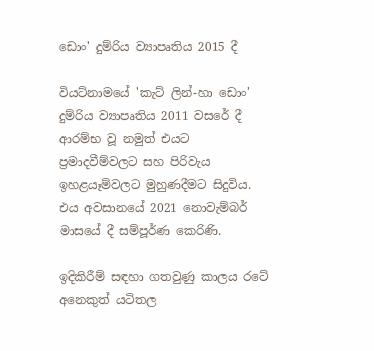ඩොං' දුම්රිය ව්‍යාපෘතිය 2015 දී

වියට්නාමයේ 'කැට් ලින්-හා ඩොං' දුම්රිය ව්‍යාපෘතිය 2011 වසරේ දී ආරම්භ වූ නමුත් එයට ප්‍රමාදවීම්වලට සහ පිරිවැය ඉහළයෑම්වලට මුහුණදීමට සිදුවිය. එය අවසානයේ 2021 නොවැම්බර් මාසයේ දී සම්පූර්ණ කෙරිණි.

ඉදිකිරීම් සඳහා ගතවුණු කාලය රටේ අනෙකුත් යටිතල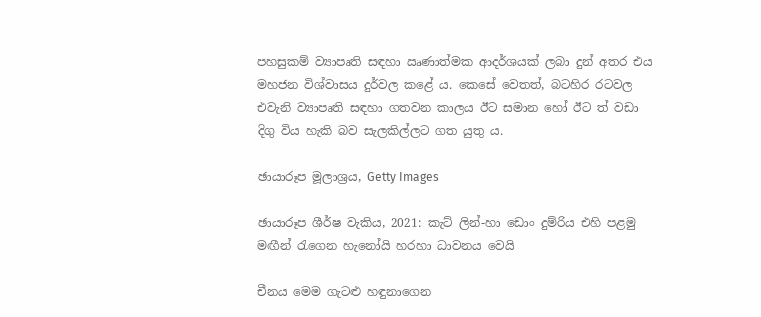පහසුකම් ව්‍යාපෘති සඳහා ඍණාත්මක ආදර්ශයක් ලබා දුන් අතර එය මහජන විශ්වාසය දුර්වල කළේ ය. කෙසේ වෙතත්, බටහිර රටවල එවැනි ව්‍යාපෘති සඳහා ගතවන කාලය ඊට සමාන හෝ ඊට ත් වඩා දිගු විය හැකි බව සැලකිල්ලට ගත යුතු ය.

ඡායාරූප මූලාශ්‍රය, Getty Images

ඡායාරූප ශීර්ෂ වැකිය, 2021: කැට් ලින්-හා ඩොං දුම්රිය එහි පළමු මඟීන් රැගෙන හැනෝයි හරහා ධාවනය වෙයි

චීනය මෙම ගැටළු හඳුනාගෙන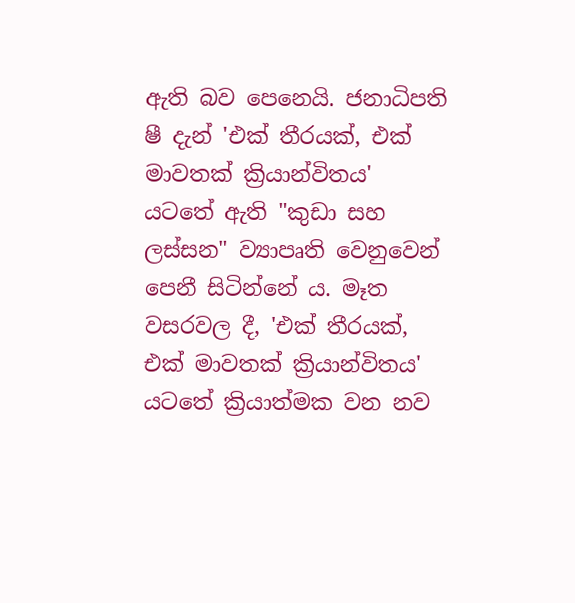ඇති බව පෙනෙයි. ජනාධිපති ෂී දැන් 'එක් තීරයක්, එක් මාවතක් ක්‍රියාන්විතය' යටතේ ඇති "කුඩා සහ ලස්සන" ව්‍යාපෘති වෙනුවෙන් පෙනී සිටින්නේ ය. මෑත වසරවල දී, 'එක් තීරයක්, එක් මාවතක් ක්‍රියාන්විතය' යටතේ ක්‍රියාත්මක වන නව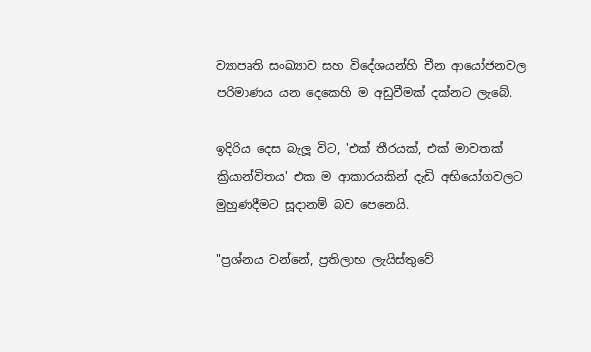ව්‍යාපෘති සංඛ්‍යාව සහ විදේශයන්හි චීන ආයෝජනවල පරිමාණය යන දෙකෙහි ම අඩුවීමක් දක්නට ලැබේ.

ඉදිරිය දෙස බැලූ විට, 'එක් තීරයක්, එක් මාවතක් ක්‍රියාන්විතය' එක ම ආකාරයකින් දැඩි අභියෝගවලට මුහුණදීමට සූදානම් බව පෙනෙයි.

"ප්‍රශ්නය වන්නේ, ප්‍රතිලාභ ලැයිස්තුවේ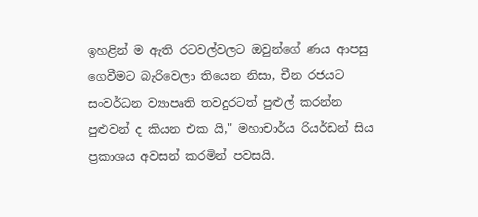ඉහළින් ම ඇති රටවල්වලට ඔවුන්ගේ ණය ආපසු ගෙවීමට බැරිවෙලා තියෙන නිසා, චීන රජයට සංවර්ධන ව්‍යාපෘති තවදුරටත් පුළුල් කරන්න පුළුවන් ද කියන එක යි," මහාචාර්ය රියර්ඩන් සිය ප්‍රකාශය අවසන් කරමින් පවසයි.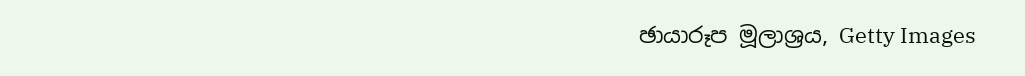ඡායාරූප මූලාශ්‍රය, Getty Images